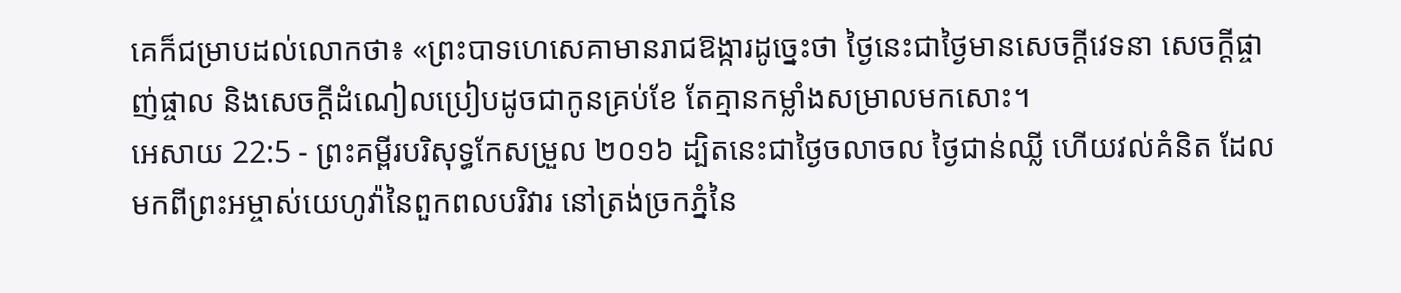គេក៏ជម្រាបដល់លោកថា៖ «ព្រះបាទហេសេគាមានរាជឱង្ការដូច្នេះថា ថ្ងៃនេះជាថ្ងៃមានសេចក្ដីវេទនា សេចក្ដីផ្ចាញ់ផ្ចាល និងសេចក្ដីដំណៀលប្រៀបដូចជាកូនគ្រប់ខែ តែគ្មានកម្លាំងសម្រាលមកសោះ។
អេសាយ 22:5 - ព្រះគម្ពីរបរិសុទ្ធកែសម្រួល ២០១៦ ដ្បិតនេះជាថ្ងៃចលាចល ថ្ងៃជាន់ឈ្លី ហើយវល់គំនិត ដែលមកពីព្រះអម្ចាស់យេហូវ៉ានៃពួកពលបរិវារ នៅត្រង់ច្រកភ្នំនៃ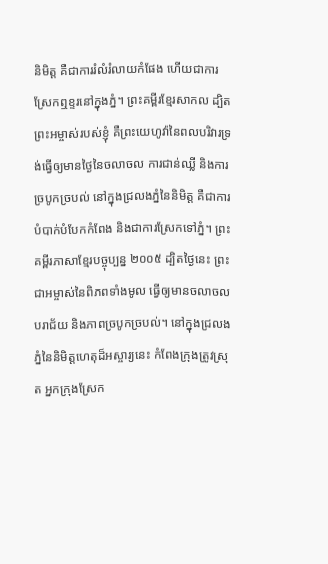និមិត្ត គឺជាការរំលំរំលាយកំផែង ហើយជាការស្រែកឮខ្ទរនៅក្នុងភ្នំ។ ព្រះគម្ពីរខ្មែរសាកល ដ្បិតព្រះអម្ចាស់របស់ខ្ញុំ គឺព្រះយេហូវ៉ានៃពលបរិវារទ្រង់ធ្វើឲ្យមានថ្ងៃនៃចលាចល ការជាន់ឈ្លី និងការច្របូកច្របល់ នៅក្នុងជ្រលងភ្នំនៃនិមិត្ត គឺជាការបំបាក់បំបែកកំពែង និងជាការស្រែកទៅភ្នំ។ ព្រះគម្ពីរភាសាខ្មែរបច្ចុប្បន្ន ២០០៥ ដ្បិតថ្ងៃនេះ ព្រះជាអម្ចាស់នៃពិភពទាំងមូល ធ្វើឲ្យមានចលាចល បរាជ័យ និងភាពច្របូកច្របល់។ នៅក្នុងជ្រលងភ្នំនៃនិមិត្តហេតុដ៏អស្ចារ្យនេះ កំពែងក្រុងត្រូវស្រុត អ្នកក្រុងស្រែក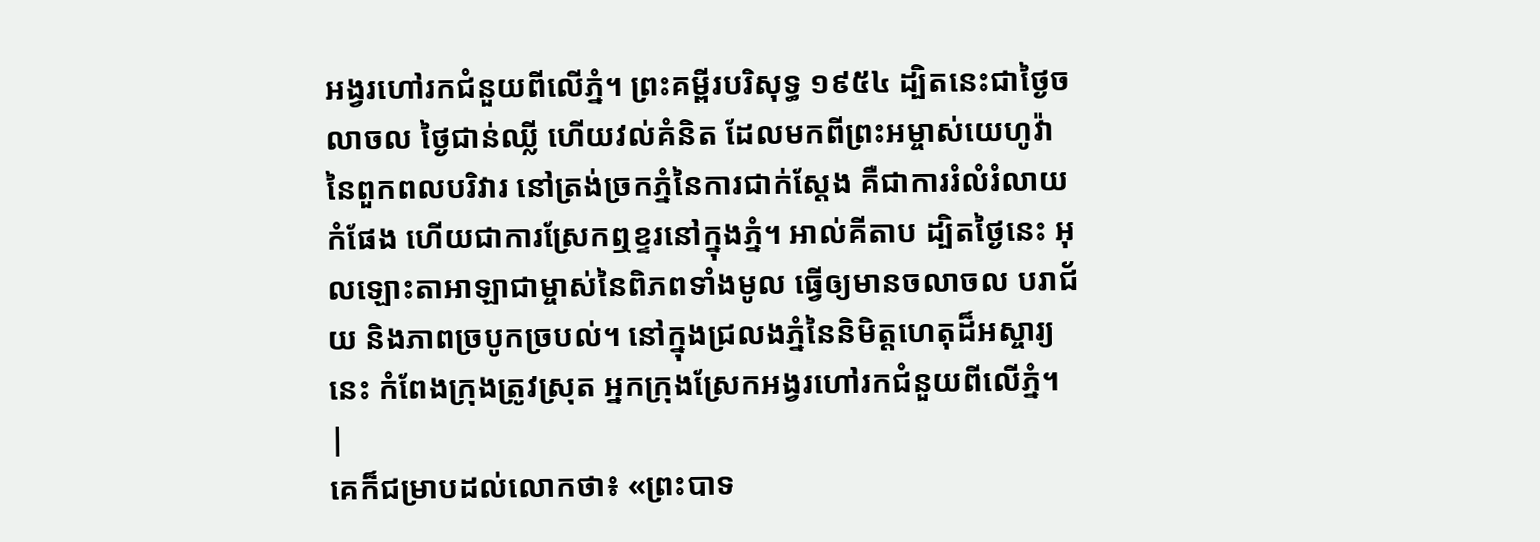អង្វរហៅរកជំនួយពីលើភ្នំ។ ព្រះគម្ពីរបរិសុទ្ធ ១៩៥៤ ដ្បិតនេះជាថ្ងៃចលាចល ថ្ងៃជាន់ឈ្លី ហើយវល់គំនិត ដែលមកពីព្រះអម្ចាស់យេហូវ៉ានៃពួកពលបរិវារ នៅត្រង់ច្រកភ្នំនៃការជាក់ស្តែង គឺជាការរំលំរំលាយកំផែង ហើយជាការស្រែកឮខ្ទរនៅក្នុងភ្នំ។ អាល់គីតាប ដ្បិតថ្ងៃនេះ អុលឡោះតាអាឡាជាម្ចាស់នៃពិភពទាំងមូល ធ្វើឲ្យមានចលាចល បរាជ័យ និងភាពច្របូកច្របល់។ នៅក្នុងជ្រលងភ្នំនៃនិមិត្តហេតុដ៏អស្ចារ្យនេះ កំពែងក្រុងត្រូវស្រុត អ្នកក្រុងស្រែកអង្វរហៅរកជំនួយពីលើភ្នំ។ |
គេក៏ជម្រាបដល់លោកថា៖ «ព្រះបាទ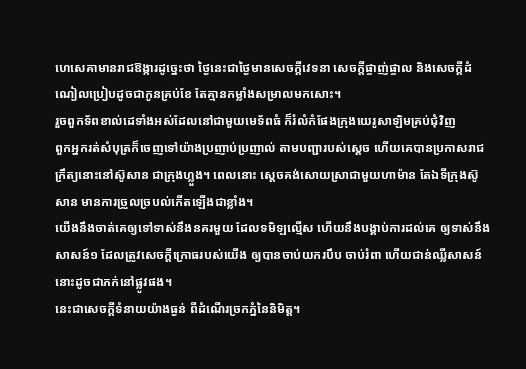ហេសេគាមានរាជឱង្ការដូច្នេះថា ថ្ងៃនេះជាថ្ងៃមានសេចក្ដីវេទនា សេចក្ដីផ្ចាញ់ផ្ចាល និងសេចក្ដីដំណៀលប្រៀបដូចជាកូនគ្រប់ខែ តែគ្មានកម្លាំងសម្រាលមកសោះ។
រួចពួកទ័ពខាល់ដេទាំងអស់ដែលនៅជាមួយមេទ័ពធំ ក៏រំលំកំផែងក្រុងយេរូសាឡិមគ្រប់ជុំវិញ
ពួកអ្នករត់សំបុត្រក៏ចេញទៅយ៉ាងប្រញាប់ប្រញាល់ តាមបញ្ជារបស់ស្តេច ហើយគេបានប្រកាសរាជក្រឹត្យនោះនៅស៊ូសាន ជាក្រុងហ្លួង។ ពេលនោះ ស្តេចគង់សោយស្រាជាមួយហាម៉ាន តែឯទីក្រុងស៊ូសាន មានការច្រួលច្របល់កើតឡើងជាខ្លាំង។
យើងនឹងចាត់គេឲ្យទៅទាស់នឹងនគរមួយ ដែលទមិឡល្មើស ហើយនឹងបង្គាប់ការដល់គេ ឲ្យទាស់នឹងសាសន៍១ ដែលត្រូវសេចក្ដីក្រោធរបស់យើង ឲ្យបានចាប់យករបឹប ចាប់រំពា ហើយជាន់ឈ្លីសាសន៍នោះដូចជាភក់នៅផ្លូវផង។
នេះជាសេចក្ដីទំនាយយ៉ាងធ្ងន់ ពីដំណើរច្រកភ្នំនៃនិមិត្ត។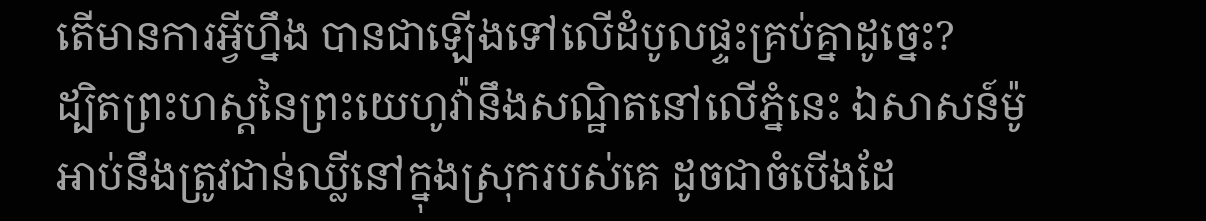តើមានការអ្វីហ្នឹង បានជាឡើងទៅលើដំបូលផ្ទះគ្រប់គ្នាដូច្នេះ?
ដ្បិតព្រះហស្តនៃព្រះយេហូវ៉ានឹងសណ្ឋិតនៅលើភ្នំនេះ ឯសាសន៍ម៉ូអាប់នឹងត្រូវជាន់ឈ្លីនៅក្នុងស្រុករបស់គេ ដូចជាចំបើងដែ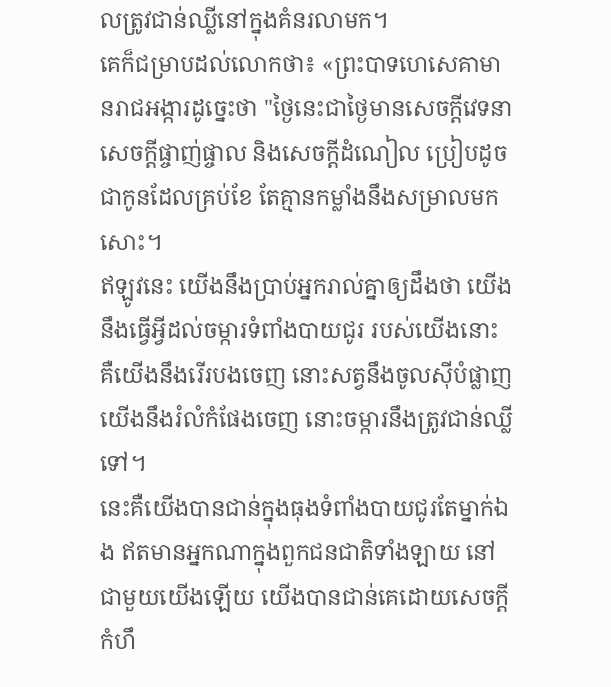លត្រូវជាន់ឈ្លីនៅក្នុងគំនរលាមក។
គេក៏ជម្រាបដល់លោកថា៖ «ព្រះបាទហេសេគាមានរាជអង្ការដូច្នេះថា "ថ្ងៃនេះជាថ្ងៃមានសេចក្ដីវេទនា សេចក្ដីផ្ចាញ់ផ្ចាល និងសេចក្ដីដំណៀល ប្រៀបដូចជាកូនដែលគ្រប់ខែ តែគ្មានកម្លាំងនឹងសម្រាលមកសោះ។
ឥឡូវនេះ យើងនឹងប្រាប់អ្នករាល់គ្នាឲ្យដឹងថា យើងនឹងធ្វើអ្វីដល់ចម្ការទំពាំងបាយជូរ របស់យើងនោះ គឺយើងនឹងរើរបងចេញ នោះសត្វនឹងចូលស៊ីបំផ្លាញ យើងនឹងរំលំកំផែងចេញ នោះចម្ការនឹងត្រូវជាន់ឈ្លីទៅ។
នេះគឺយើងបានជាន់ក្នុងធុងទំពាំងបាយជូរតែម្នាក់ឯង ឥតមានអ្នកណាក្នុងពួកជនជាតិទាំងឡាយ នៅជាមួយយើងឡើយ យើងបានជាន់គេដោយសេចក្ដីកំហឹ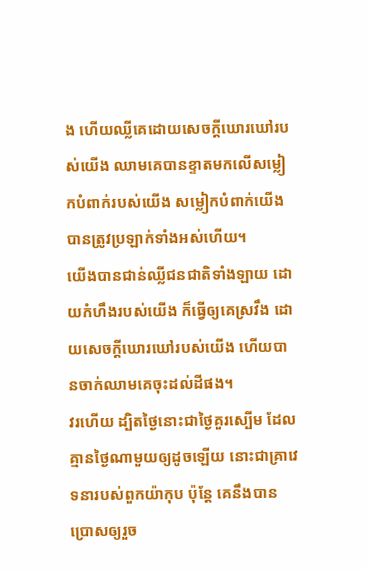ង ហើយឈ្លីគេដោយសេចក្ដីឃោរឃៅរបស់យើង ឈាមគេបានខ្ទាតមកលើសម្លៀកបំពាក់របស់យើង សម្លៀកបំពាក់យើងបានត្រូវប្រឡាក់ទាំងអស់ហើយ។
យើងបានជាន់ឈ្លីជនជាតិទាំងឡាយ ដោយកំហឹងរបស់យើង ក៏ធ្វើឲ្យគេស្រវឹង ដោយសេចក្ដីឃោរឃៅរបស់យើង ហើយបានចាក់ឈាមគេចុះដល់ដីផង។
វរហើយ ដ្បិតថ្ងៃនោះជាថ្ងៃគួរស្បើម ដែលគ្មានថ្ងៃណាមួយឲ្យដូចឡើយ នោះជាគ្រាវេទនារបស់ពួកយ៉ាកុប ប៉ុន្តែ គេនឹងបានប្រោសឲ្យរួច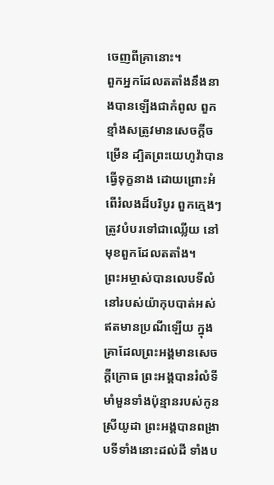ចេញពីគ្រានោះ។
ពួកអ្នកដែលតតាំងនឹងនាងបានឡើងជាកំពូល ពួកខ្មាំងសត្រូវមានសេចក្ដីចម្រើន ដ្បិតព្រះយេហូវ៉ាបានធ្វើទុក្ខនាង ដោយព្រោះអំពើរំលងដ៏បរិបូរ ពួកក្មេងៗត្រូវបំបរទៅជាឈ្លើយ នៅមុខពួកដែលតតាំង។
ព្រះអម្ចាស់បានលេបទីលំនៅរបស់យ៉ាកុបបាត់អស់ ឥតមានប្រណីឡើយ ក្នុងគ្រាដែលព្រះអង្គមានសេចក្ដីក្រោធ ព្រះអង្គបានរំលំទីមាំមួនទាំងប៉ុន្មានរបស់កូនស្រីយូដា ព្រះអង្គបានពង្រាបទីទាំងនោះដល់ដី ទាំងប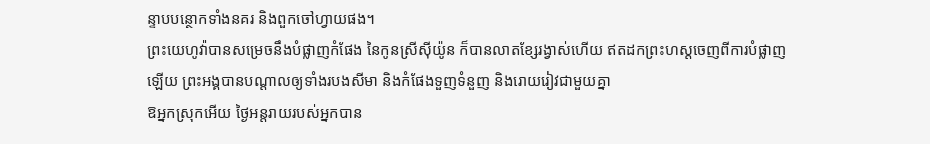ន្ទាបបន្ថោកទាំងនគរ និងពួកចៅហ្វាយផង។
ព្រះយេហូវ៉ាបានសម្រេចនឹងបំផ្លាញកំផែង នៃកូនស្រីស៊ីយ៉ូន ក៏បានលាតខ្សែរង្វាស់ហើយ ឥតដកព្រះហស្តចេញពីការបំផ្លាញឡើយ ព្រះអង្គបានបណ្ដាលឲ្យទាំងរបងសីមា និងកំផែងទួញទំនួញ និងរោយរៀវជាមួយគ្នា
ឱអ្នកស្រុកអើយ ថ្ងៃអន្តរាយរបស់អ្នកបាន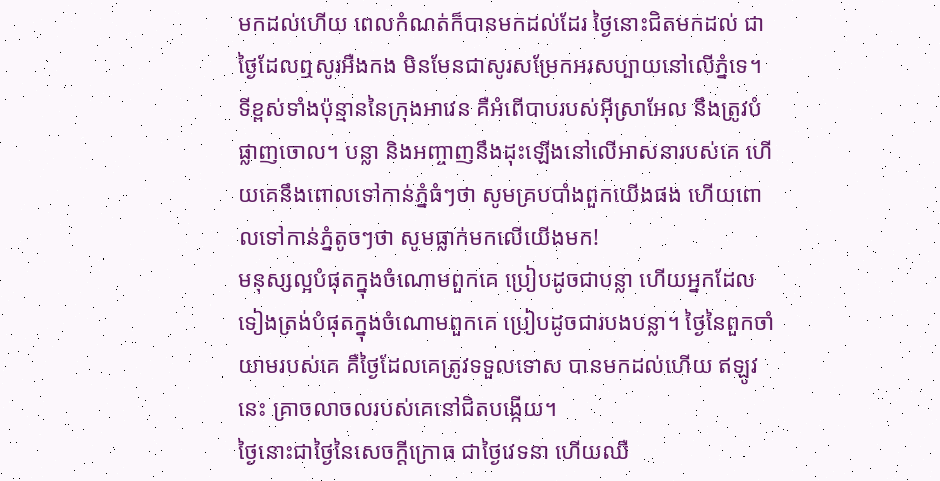មកដល់ហើយ ពេលកំណត់ក៏បានមកដល់ដែរ ថ្ងៃនោះជិតមកដល់ ជាថ្ងៃដែលឮសូរអឺងកង មិនមែនជាសូរសម្រែកអរសប្បាយនៅលើភ្នំទេ។
ទីខ្ពស់ទាំងប៉ុន្មាននៃក្រុងអាវេន គឺអំពើបាបរបស់អ៊ីស្រាអែល នឹងត្រូវបំផ្លាញចោល។ បន្លា និងអញ្ចាញនឹងដុះឡើងនៅលើអាសនារបស់គេ ហើយគេនឹងពោលទៅកាន់ភ្នំធំៗថា សូមគ្របបាំងពួកយើងផង ហើយពោលទៅកាន់ភ្នំតូចៗថា សូមធ្លាក់មកលើយើងមក!
មនុស្សល្អបំផុតក្នុងចំណោមពួកគេ ប្រៀបដូចជាបន្លា ហើយអ្នកដែលទៀងត្រង់បំផុតក្នុងចំណោមពួកគេ ប្រៀបដូចជារបងបន្លា។ ថ្ងៃនៃពួកចាំយាមរបស់គេ គឺថ្ងៃដែលគេត្រូវទទួលទោស បានមកដល់ហើយ ឥឡូវនេះ គ្រាចលាចលរបស់គេនៅជិតបង្កើយ។
ថ្ងៃនោះជាថ្ងៃនៃសេចក្ដីក្រោធ ជាថ្ងៃវេទនា ហើយឈឺ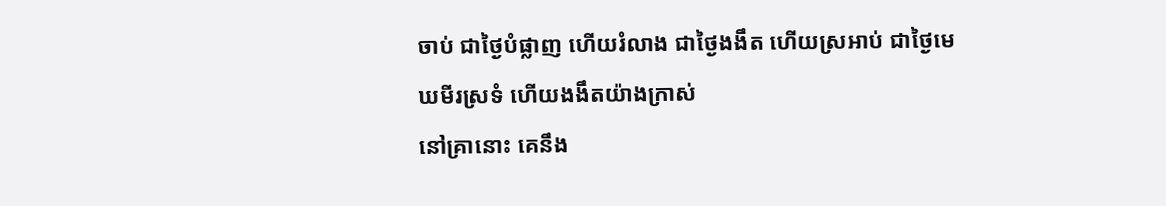ចាប់ ជាថ្ងៃបំផ្លាញ ហើយរំលាង ជាថ្ងៃងងឹត ហើយស្រអាប់ ជាថ្ងៃមេឃមីរស្រទំ ហើយងងឹតយ៉ាងក្រាស់
នៅគ្រានោះ គេនឹង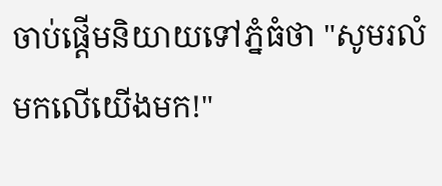ចាប់ផ្តើមនិយាយទៅភ្នំធំថា "សូមរលំមកលើយើងមក!"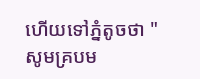ហើយទៅភ្នំតូចថា "សូមគ្របម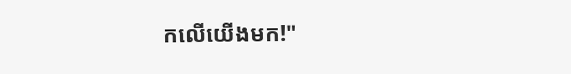កលើយើងមក!"